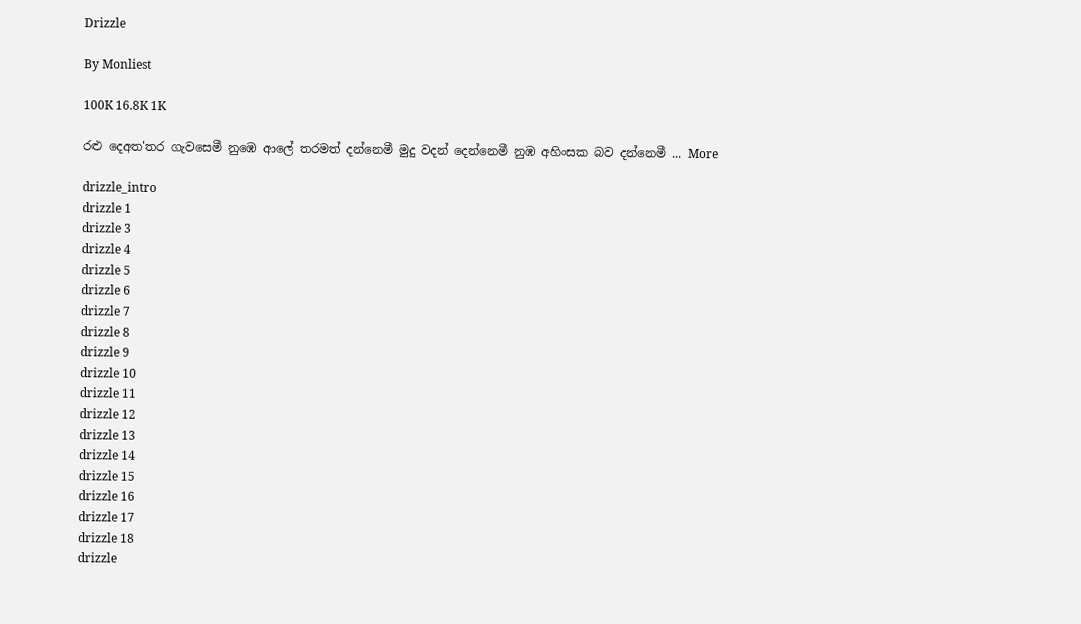Drizzle

By Monliest

100K 16.8K 1K

රළු දෙඅත'තර ගැවසෙමී නුඹෙ ආලේ තරමත් දන්නෙමී මුදු වදන් දෙන්නෙමී නුඹ අහිංසක බව දන්නෙමී ... More

drizzle_intro
drizzle 1
drizzle 3
drizzle 4
drizzle 5
drizzle 6
drizzle 7
drizzle 8
drizzle 9
drizzle 10
drizzle 11
drizzle 12
drizzle 13
drizzle 14
drizzle 15
drizzle 16
drizzle 17
drizzle 18
drizzle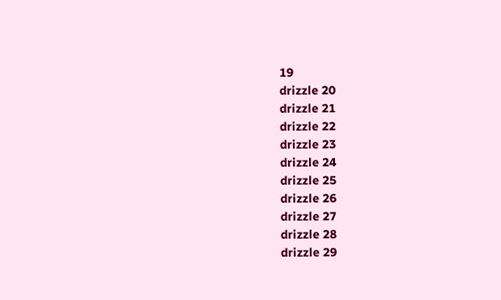19
drizzle 20
drizzle 21
drizzle 22
drizzle 23
drizzle 24
drizzle 25
drizzle 26
drizzle 27
drizzle 28
drizzle 29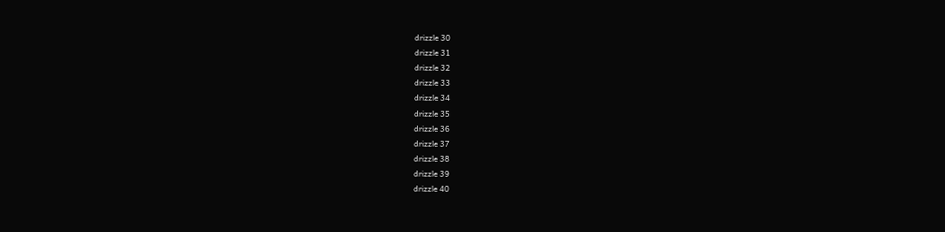drizzle 30
drizzle 31
drizzle 32
drizzle 33
drizzle 34
drizzle 35
drizzle 36
drizzle 37
drizzle 38
drizzle 39
drizzle 40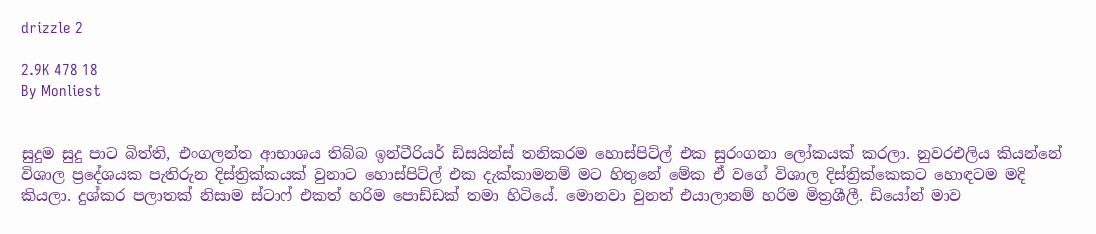drizzle 2

2.9K 478 18
By Monliest


සුදුම සුදු පාට බිත්ති, එංගලන්ත ආභාශය තිබ්බ ඉන්ටීරියර් ඩිසයින්ස් තනිකරම හොස්පිට්ල් එක සුරංගනා ලෝකයක් කරලා. නුවරඑලිය කියන්නේ විශාල ප්‍රදේශයක පැතිරුන දිස්ත්‍රික්කයක් වුනාට හොස්පිට්ල් එක දැක්කාමනම් මට හිතුනේ මේක ඒ වගේ විශාල දිස්ත්‍රික්කෙකට හොඳටම මදි කියලා. දුශ්කර පලාතක් නිසාම ස්ටාෆ් එකත් හරිම පොඩ්ඩක් තමා හිටියේ. මොනවා වුනත් එයාලානම් හරිම මිත්‍රශීලී. ඩියෝන් මාව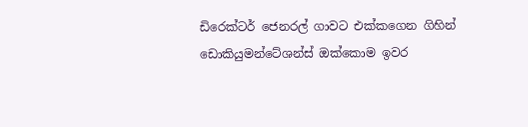ඩිරෙක්ටර් ජෙනරල් ගාවට එක්කගෙන ගිහින් ඩොකියුමන්ටේශන්ස් ඔක්කොම ඉවර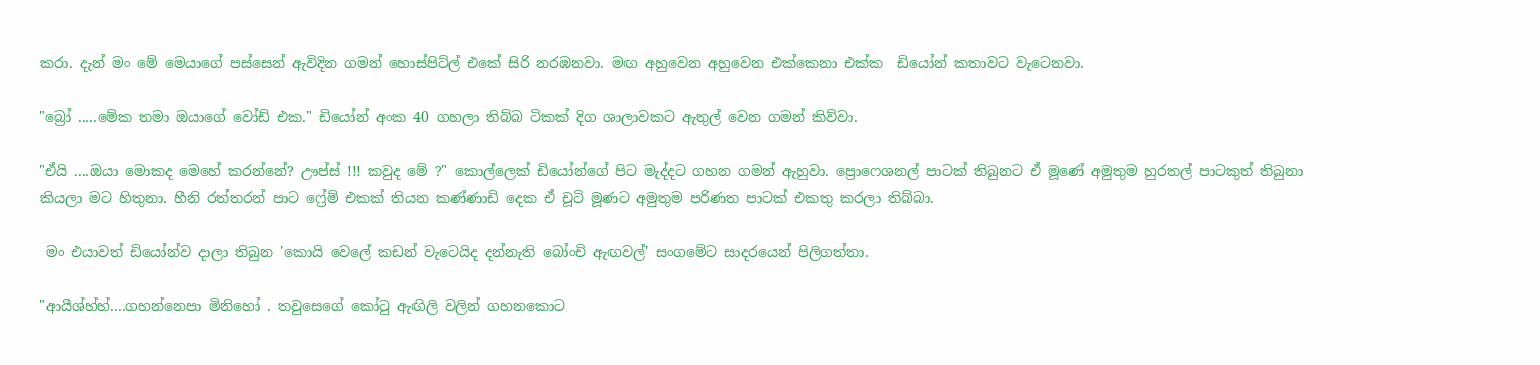කරා. දැන් මං මේ මෙයාගේ පස්සෙන් ඇවිදින ගමන් හොස්පිට්ල් එකේ සිරි නරඹනවා. මඟ අහුවෙන අහුවෙන එක්කෙනා එක්ක  ඩියෝන් කතාවට වැටෙනවා.

"බ්‍රෝ .....මේක තමා ඔයාගේ වෝඩ් එක." ඩියෝන් අංක 40 ගහලා තිබ්බ ටිකක් දිග ශාලාවකට ඇතුල් වෙන ගමන් කිව්වා.

"ඒයි ....ඔයා මොකද මෙහේ කරන්නේ? ඌප්ස් !!! කවුද මේ ?" කොල්ලෙක් ඩියෝන්ගේ පිට මැද්දට ගහන ගමන් ඇහුවා. ප්‍රොෆෙශනල් පාටක් තිබුනට ඒ මූණේ අමුතුම හුරතල් පාටකුත් තිබුනා කියලා මට හිතුනා. හීනි රත්තරන් පාට ෆ්‍රේම් එකක් තියන කණ්ණාඩි දෙක ඒ චූටි මූණට අමුතුම පරිණත පාටක් එකතු කරලා තිබ්බා.

 මං එයාවත් ඩියෝන්ව දාලා තිබුන 'කොයි වෙලේ කඩන් වැටෙයිද දන්නැති බෝංචි ඇඟවල්' සංගමේට සාදරයෙන් පිලිගත්තා.

"ආයීශ්හ්හ්....ගහන්නෙපා මිනිහෝ . තවුසෙගේ කෝටු ඇඟිලි වලින් ගහනකොට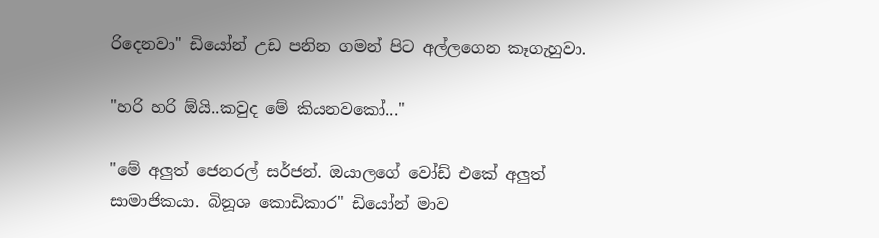රිදෙනවා" ඩියෝන් උඩ පනින ගමන් පිට අල්ලගෙන කෑගැහුවා.

"හරි හරි ඕයි..කවුද මේ කියනවකෝ..."

"මේ අලුත් ජෙනරල් සර්ජන්. ඔයාලගේ වෝඩ් එකේ අලුත් සාමාජිකයා. බිනූශ කොඩිකාර" ඩියෝන් මාව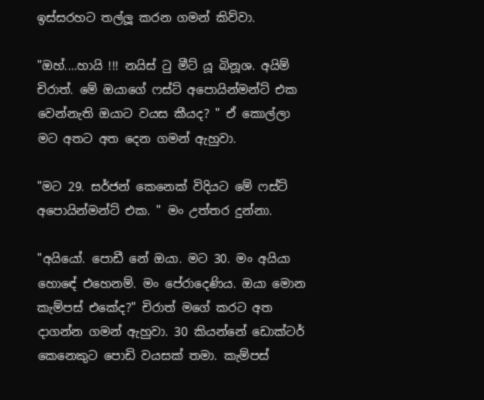ඉස්සරහට තල්ලූ කරන ගමන් කිව්වා.

"ඔහ්....හායි !!! නයිස් ටු මීට් යූ බිනූශ. අයිම් චිරාත්. මේ ඔයාගේ ෆස්ට් අපොයින්මන්ට් එක වෙන්නැති ඔයාට වයස කීයද? " ඒ කොල්ලා මට අතට අත දෙන ගමන් ඇහුවා.

"මට 29. සර්ජන් කෙනෙක් විදියට මේ ෆස්ට් අපොයින්මන්ට් එක. " මං උත්තර දුන්නා.

"අයියෝ. පොඩී නේ ඔයා. මට 30. මං අයියා හොඳේ එහෙනම්. මං පේරාදෙණිය. ඔයා මොන කැම්පස් එකේද?" චිරාත් මගේ කරට අත දාගන්න ගමන් ඇහුවා. 30 කියන්නේ ඩොක්ටර් කෙනෙකුට පොඩි වයසක් තමා. කැම්පස්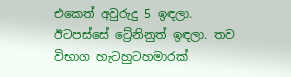එකෙත් අවුරුදු 5 ඉඳලා. ඊටපස්සේ ට්‍රේනිනුත් ඉඳලා. තව විභාග හැටහුටහමාරක්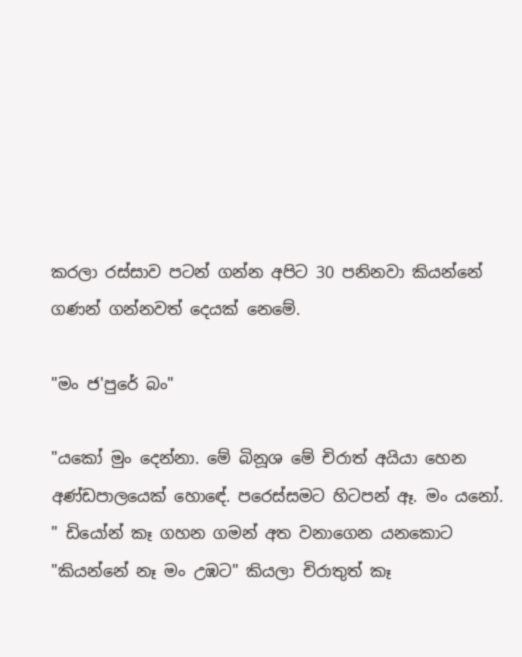කරලා රස්සාව පටන් ගන්න අපිට 30 පනිනවා කියන්නේ ගණන් ගන්නවත් දෙයක් නෙමේ.

"මං ජ'පුරේ බං"

"යකෝ මුං දෙන්නා. මේ බිනූශ මේ චිරාත් අයියා හෙන අණ්ඩපාලයෙක් හොඳේ. පරෙස්සමට හිටපන් ඈ. මං යනෝ. " ඩියෝන් කෑ ගහන ගමන් අත වනාගෙන යනකොට "කියන්නේ නෑ මං උඹට" කියලා චිරාතුත් කෑ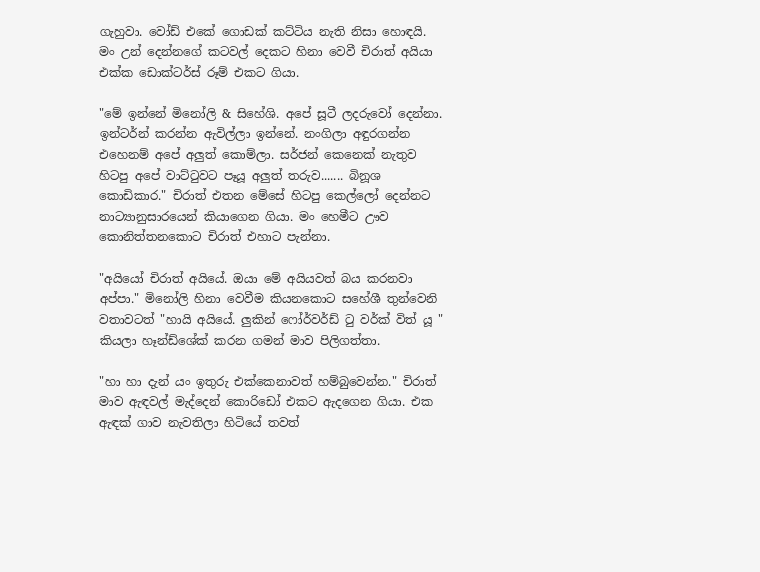ගැහුවා. වෝඩ් එකේ ගොඩක් කට්ටිය නැති නිසා හොඳයි. මං උන් දෙන්නගේ කටවල් දෙකට හිනා වෙවී චිරාත් අයියා එක්ක ඩොක්ටර්ස් රූම් එකට ගියා.

"මේ ඉන්නේ මිනෝලි & සිහේශි. අපේ සූටී ලදරුවෝ දෙන්නා. ඉන්ටර්න් කරන්න ඇවිල්ලා ඉන්නේ. නංගිලා අඳුරගන්න එහෙනම් අපේ අලුත් කොම්ලා. සර්ජන් කෙනෙක් නැතුව හිටපු අපේ වාට්ටුවට පෑයූ අලුත් තරුව....... බිනූශ කොඩිකාර." චිරාත් එතන මේසේ හිටපු කෙල්ලෝ දෙන්නට නාට්‍යානුසාරයෙන් කියාගෙන ගියා. මං හෙමීට ඌව කොනිත්තනකොට චිරාත් එහාට පැන්නා.

"අයියෝ චිරාත් අයියේ. ඔයා මේ අයියවත් බය කරනවා අප්පා." මිනෝලි හිනා වෙවීම කියනකොට සහේශී තුන්වෙනි වතාවටත් "හායි අයියේ. ලුකින් ෆෝර්වර්ඩ් ටු වර්ක් විත් යූ " කියලා හෑන්ඩ්ශේක් කරන ගමන් මාව පිලිගත්තා.

"හා හා දැන් යං ඉතුරු එක්කෙනාවත් හම්බුවෙන්න." චිරාත් මාව ඇඳවල් මැද්දෙන් කොරිඩෝ එකට ඇදගෙන ගියා. එක ඇඳක් ගාව නැවතිලා හිටියේ තවත්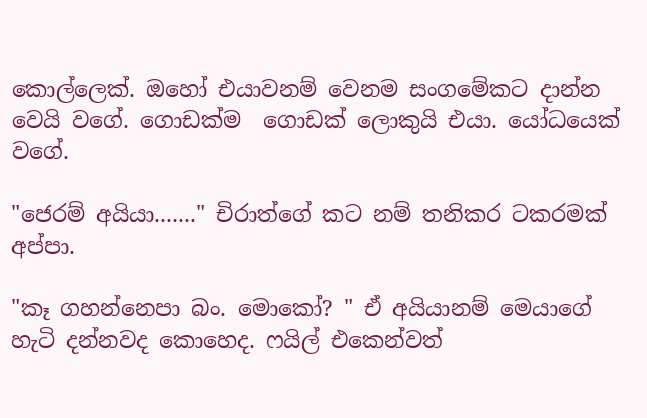කොල්ලෙක්. ඔහෝ එයාවනම් වෙනම සංගමේකට දාන්න වෙයි වගේ. ගොඩක්ම  ගොඩක් ලොකුයි එයා. යෝධයෙක් වගේ.

"ජෙරම් අයියා......." චිරාත්ගේ කට නම් තනිකර ටකරමක් අප්පා.

"කෑ ගහන්නෙපා බං. මොකෝ? " ඒ අයියානම් මෙයාගේ හැටි දන්නවද කොහෙද. ෆයිල් එකෙන්වත්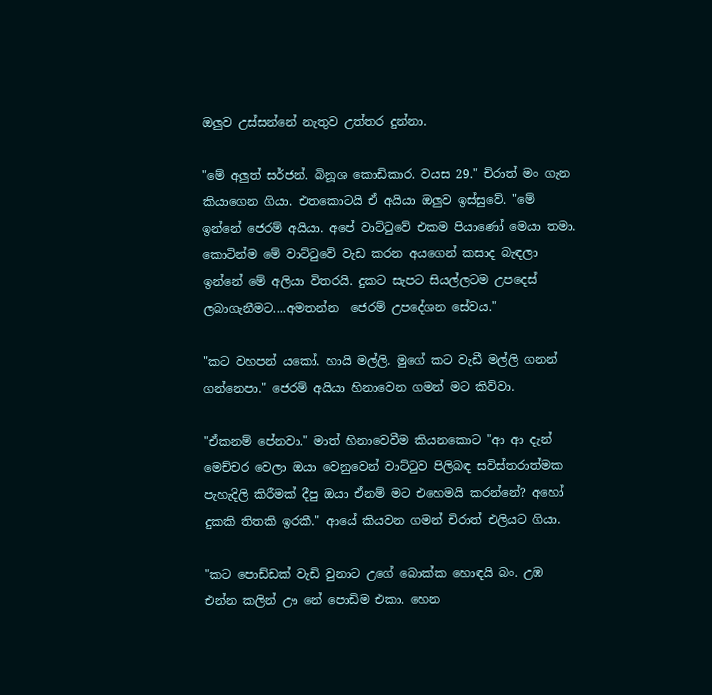ඔලුව උස්සන්නේ නැතුව උත්තර දුන්නා.

"මේ අලුත් සර්ජන්. බිනූශ කොඩිකාර. වයස 29." චිරාත් මං ගැන කියාගෙන ගියා. එතකොටයි ඒ අයියා ඔලුව ඉස්සුවේ. "මේ ඉන්නේ ජෙරම් අයියා. අපේ වාට්ටුවේ එකම පියාණෝ මෙයා තමා. කොටින්ම මේ වාට්ටුවේ වැඩ කරන අයගෙන් කසාද බැඳලා ඉන්නේ මේ අලියා විතරයි. දුකට සැපට සියල්ලටම උපදෙස් ලබාගැනීමට....අමතන්න  ජෙරම් උපදේශන සේවය."

"කට වහපන් යකෝ. හායි මල්ලි. මුගේ කට වැඩී මල්ලි ගනන් ගන්නෙපා." ජෙරම් අයියා හිනාවෙන ගමන් මට කිව්වා.

"ඒකනම් පේනවා." මාත් හිනාවෙවීම කියනකොට "ආ ආ දැන් මෙච්චර වෙලා ඔයා වෙනුවෙන් වාට්ටුව පිලිබඳ සවිස්තරාත්මක පැහැදිලි කිරීමක් දීපු ඔයා ඒනම් මට එහෙමයි කරන්නේ? අහෝ දුකකි තිතකි ඉරකී." ආයේ කියවන ගමන් චිරාත් එලියට ගියා.

"කට පොඩ්ඩක් වැඩි වුනාට උගේ බොක්ක හොඳයි බං. උඹ එන්න කලින් ඌ නේ පොඩිම එකා. හෙන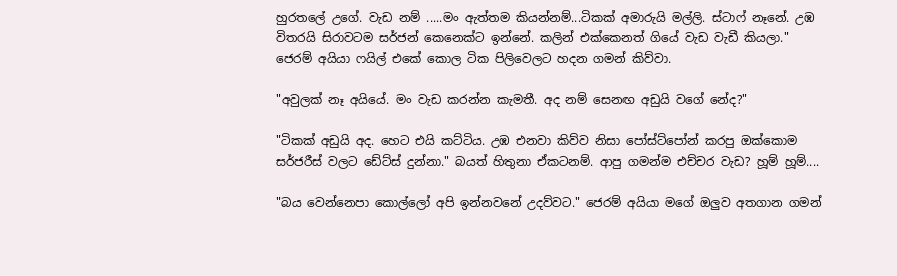හුරතලේ උගේ. වැඩ නම් .....මං ඇත්තම කියන්නම්...ටිකක් අමාරුයි මල්ලි. ස්ටාෆ් නෑනේ. උඹ විතරයි සිරාවටම සර්ජන් කෙනෙක්ට ඉන්නේ. කලින් එක්කෙනත් ගියේ වැඩ වැඩී කියලා." ජෙරම් අයියා ෆයිල් එකේ කොල ටික පිලිවෙලට හදන ගමන් කිව්වා.

"අවුලක් නෑ අයියේ. මං වැඩ කරන්න කැමතී. අද නම් සෙනඟ අඩුයි වගේ නේද?"

"ටිකක් අඩුයි අද. හෙට එයි කට්ටිය. උඹ එනවා කිව්ව නිසා පෝස්ට්පෝන් කරපු ඔක්කොම සර්ජරීස් වලට ඩේට්ස් දුන්නා." බයත් හිතුනා ඒකටනම්. ආපු ගමන්ම එච්චර වැඩ? හූම් හූම්....

"බය වෙන්නෙපා කොල්ලෝ අපි ඉන්නවනේ උදව්වට." ජෙරම් අයියා මගේ ඔලුව අතගාන ගමන්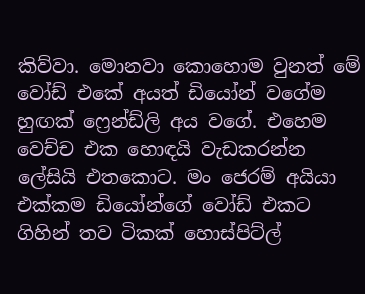කිව්වා. මොනවා කොහොම වුනත් මේ වෝඩ් එකේ අයත් ඩියෝන් වගේම හුඟක් ෆ්‍රෙන්ඩ්ලි අය වගේ. එහෙම වෙච්ච එක හොඳයි වැඩකරන්න ලේසියි එතකොට. මං ජෙරම් අයියා එක්කම ඩියෝන්ගේ වෝඩ් එකට ගිහින් තව ටිකක් හොස්පිට්ල්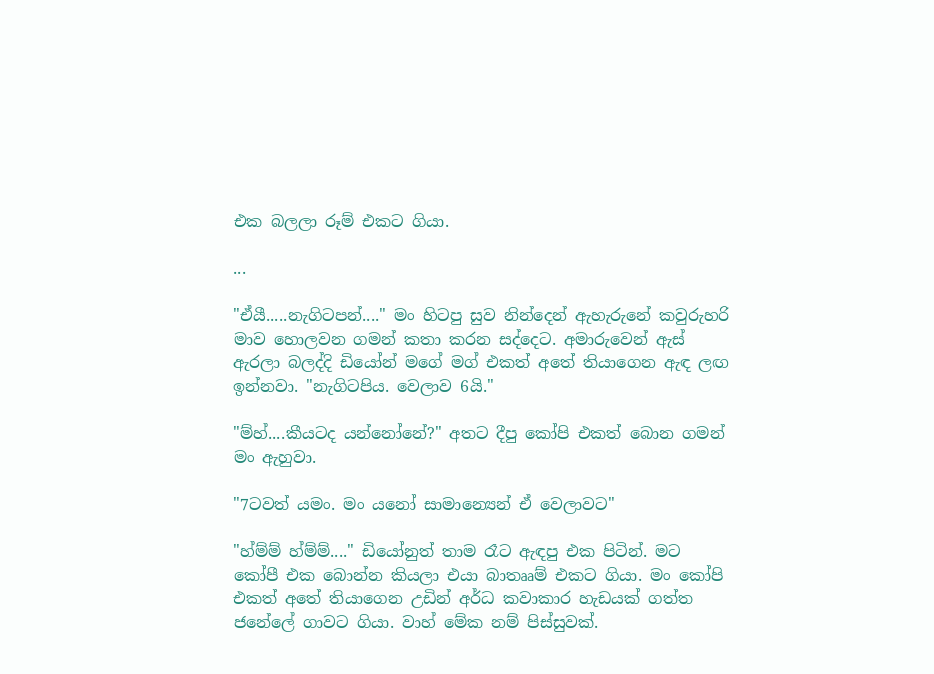එක බලලා රූම් එකට ගියා.

...

"ඒයී.....නැගිටපන්...." මං හිටපු සුව නින්දෙන් ඇහැරුනේ කවුරුහරි මාව හොලවන ගමන් කතා කරන සද්දෙට. අමාරුවෙන් ඇස් ඇරලා බලද්දි ඩියෝන් මගේ මග් එකත් අතේ තියාගෙන ඇඳ ලඟ ඉන්නවා. "නැගිටපිය. වෙලාව 6යි."

"ම්හ්....කීයටද යන්නෝනේ?" අතට දීපු කෝපි එකත් බොන ගමන් මං ඇහුවා.

"7ටවත් යමං. මං යනෝ සාමාන්‍යෙන් ඒ වෙලාවට"

"හ්ම්ම් හ්ම්ම්...." ඩියෝනුත් තාම රෑට ඇඳපු එක පිටින්. මට කෝපී එක බොන්න කියලා එයා බාතෲම් එකට ගියා. මං කෝපි එකත් අතේ තියාගෙන උඩින් අර්ධ කවාකාර හැඩයක් ගත්ත ජනේලේ ගාවට ගියා. වාහ් මේක නම් පිස්සුවක්.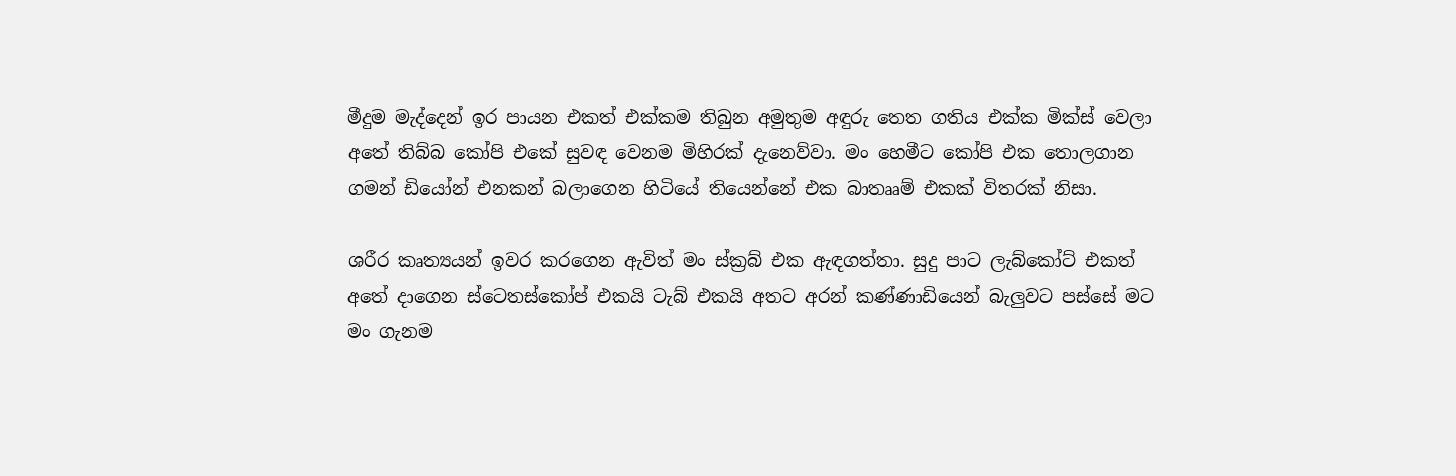මීදුම මැද්දෙන් ඉර පායන එකත් එක්කම තිබුන අමුතුම අඳුරු තෙත ගතිය එක්ක මික්ස් වෙලා අතේ තිබ්බ කෝපි එකේ සුවඳ වෙනම මිහිරක් දැනෙව්වා. මං හෙමීට කෝපි එක තොලගාන ගමන් ඩියෝන් එනකන් බලාගෙන හිටියේ තියෙන්නේ එක බාතෲම් එකක් විතරක් නිසා.

ශරීර කෘත්‍යයන් ඉවර කරගෙන ඇවිත් මං ස්ක්‍රබ් එක ඇඳගත්තා. සුදු පාට ලැබ්කෝට් එකත් අතේ දාගෙන ස්ටෙතස්කෝප් එකයි ටැබ් එකයි අතට අරන් කණ්ණාඩියෙන් බැලුවට පස්සේ මට මං ගැනම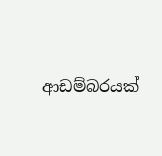ආඩම්බරයක්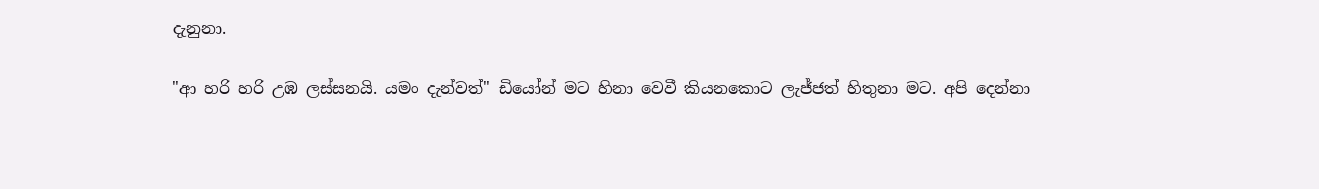දැනුනා.

"ආ හරි හරි උඹ ලස්සනයි. යමං දැන්වත්" ඩියෝන් මට හිනා වෙවී කියනකොට ලැජ්ජත් හිතුනා මට. අපි දෙන්නා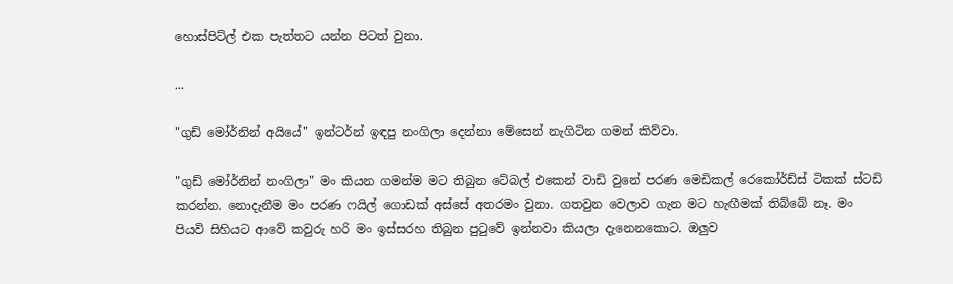හොස්පිට්ල් එක පැත්තට යන්න පිටත් වුනා.

...

"ගුඩ් මෝර්නින් අයියේ" ඉන්ටර්න් ඉඳපු නංගිලා දෙන්නා මේසෙන් නැගිටින ගමන් කිව්වා.

"ගුඩ් මෝර්නින් නංගිලා" මං කියන ගමන්ම මට තිබුන ටේබල් එකෙන් වාඩි වුනේ පරණ මෙඩිකල් රෙකෝර්ඩ්ස් ටිකක් ස්ටඩි කරන්න. නොදැනීම මං පරණ ෆයිල් ගොඩක් අස්සේ අතරමං වුනා. ගතවුන වෙලාව ගැන මට හැඟීමක් තිබ්බේ නෑ. මං පියවි සිහියට ආවේ කවුරු හරි මං ඉස්සරහ තිබුන පුටුවේ ඉන්නවා කියලා දැනෙනකොට. ඔලුව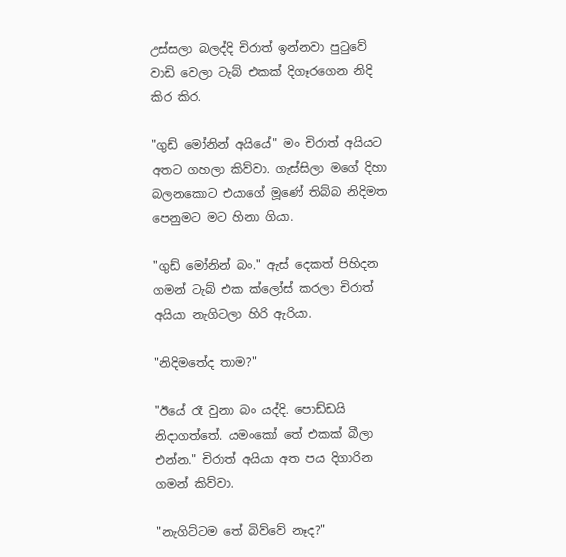උස්සලා බලද්දි චිරාත් ඉන්නවා පුටුවේ වාඩි වෙලා ටැබ් එකක් දිගෑරගෙන නිදි කිර කිර.

"ගුඩ් මෝනින් අයියේ" මං චිරාත් අයියට අතට ගහලා කිව්වා. ගැස්සිලා මගේ දිහා බලනකොට එයාගේ මූණේ තිබ්බ නිදිමත පෙනුමට මට හිනා ගියා.

"ගුඩ් මෝනින් බං." ඇස් දෙකත් පිහිදන ගමන් ටැබ් එක ක්ලෝස් කරලා චිරාත් අයියා නැගිටලා හිරි ඇරියා.

"නිදිමතේද තාම?"

"ඊයේ රෑ වුනා බං යද්දි. පොඩ්ඩයි නිදාගත්තේ. යමංකෝ තේ එකක් බීලා එන්න." චිරාත් අයියා අත පය දිගාරින ගමන් කිව්වා.

"නැගිට්ටම තේ බිව්වේ නෑද?"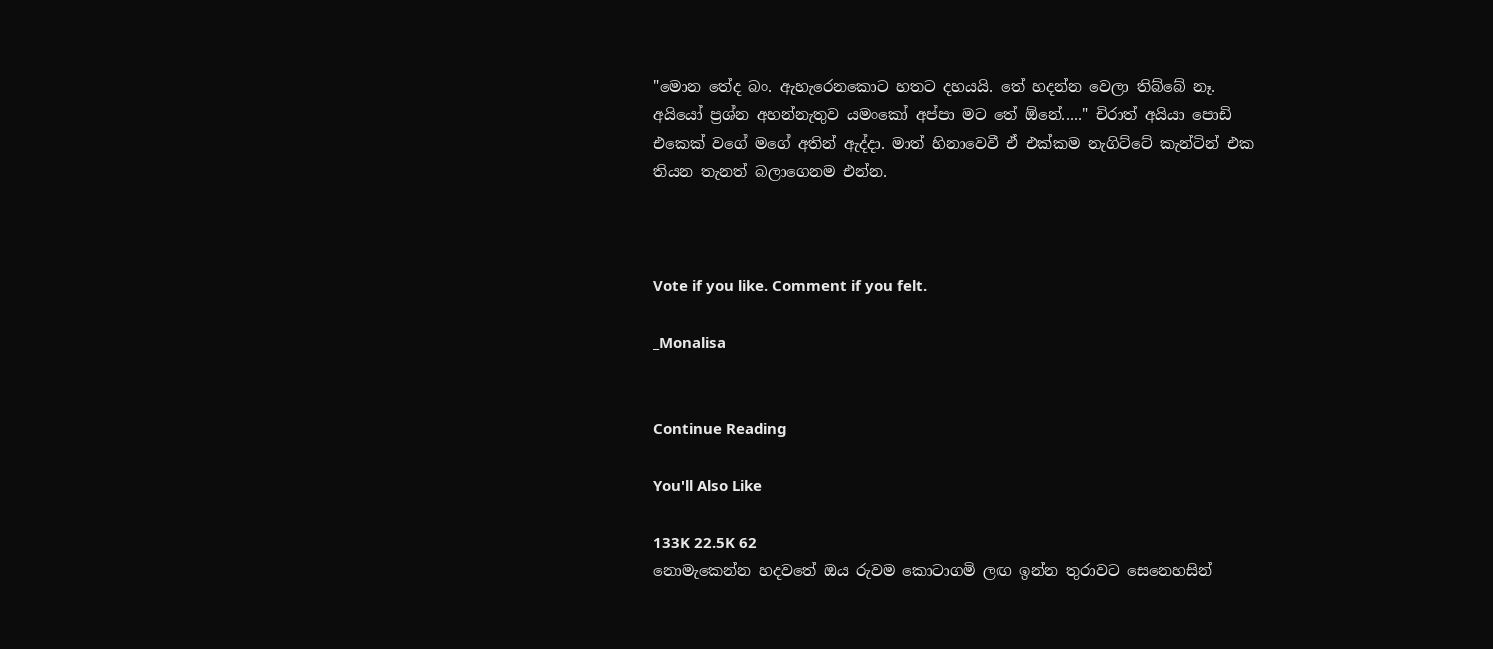"මොන තේද බං. ඇහැරෙනකොට හතට දහයයි. තේ හදන්න වෙලා තිබ්බේ නෑ. අයියෝ ප්‍රශ්න අහන්නැතුව යමංකෝ අප්පා මට තේ ඕනේ....." චිරාත් අයියා පොඩි එකෙක් වගේ මගේ අතින් ඇද්දා. මාත් හිනාවෙවී ඒ එක්කම නැගිට්ටේ කැන්ටින් එක තියන තැනත් බලාගෙනම එන්න.



Vote if you like. Comment if you felt.

_Monalisa


Continue Reading

You'll Also Like

133K 22.5K 62
නොමැකෙන්න හදවතේ ඔය රුවම කොටාගමි ලඟ ඉන්න තුරාවට සෙනෙහසින්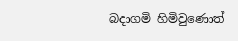බදාගමි හිමිවුණොත්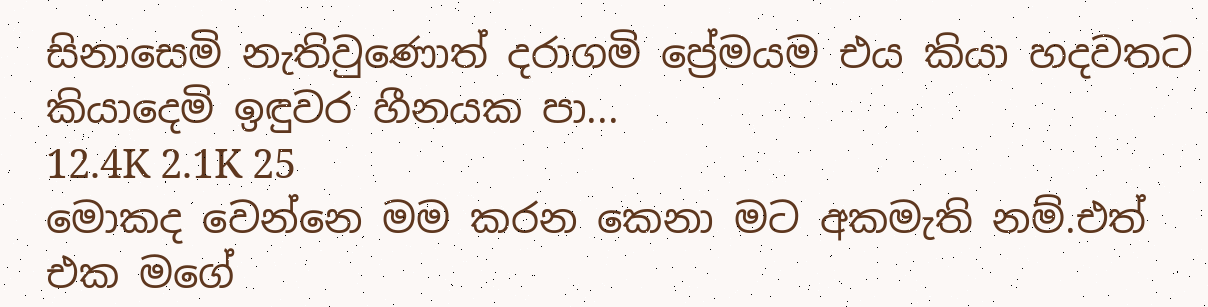සිනාසෙමි නැතිවුණොත් දරාගමි ප්‍රේමයම එය කියා හදවතට කියාදෙමි ඉඳුවර හීනයක පා...
12.4K 2.1K 25
මොකද වෙන්නෙ මම කරන කෙනා මට අකමැති නම්.එත් එක මගේ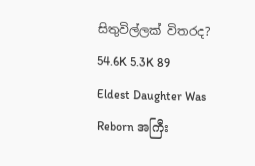සිතුවිල්ලක් විතරද?
54.6K 5.3K 89
Eldest Daughter Was Reborn အကြီး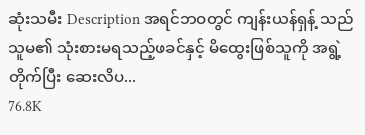ဆုံးသမီး Description အရင်ဘဝတွင် ကျန်းယန်ရှန့် သည် သူမ၏ သုံးစားမရသည့်ဖခင်နှင့် မိထွေးဖြစ်သူကို အရွဲ့တိုက်ပြီး ဆေးလိပ...
76.8K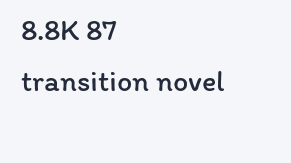8.8K 87
transition novel